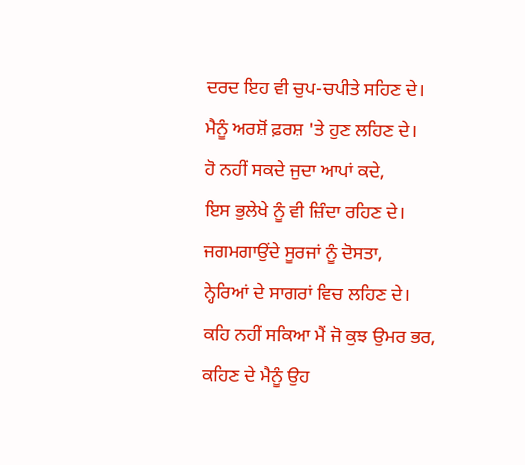ਦਰਦ ਇਹ ਵੀ ਚੁਪ-ਚਪੀਤੇ ਸਹਿਣ ਦੇ।
ਮੈਨੂੰ ਅਰਸ਼ੋਂ ਫ਼ਰਸ਼ 'ਤੇ ਹੁਣ ਲਹਿਣ ਦੇ।
ਹੋ ਨਹੀਂ ਸਕਦੇ ਜੁਦਾ ਆਪਾਂ ਕਦੇ,
ਇਸ ਭੁਲੇਖੇ ਨੂੰ ਵੀ ਜ਼ਿੰਦਾ ਰਹਿਣ ਦੇ।
ਜਗਮਗਾਉਂਦੇ ਸੂਰਜਾਂ ਨੂੰ ਦੋਸਤਾ,
ਨ੍ਹੇਰਿਆਂ ਦੇ ਸਾਗਰਾਂ ਵਿਚ ਲਹਿਣ ਦੇ।
ਕਹਿ ਨਹੀਂ ਸਕਿਆ ਮੈਂ ਜੋ ਕੁਝ ਉਮਰ ਭਰ,
ਕਹਿਣ ਦੇ ਮੈਨੂੰ ਉਹ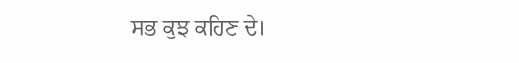ਸਭ ਕੁਝ ਕਹਿਣ ਦੇ।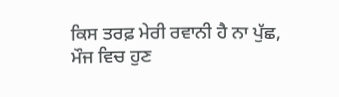ਕਿਸ ਤਰਫ਼ ਮੇਰੀ ਰਵਾਨੀ ਹੈ ਨਾ ਪੁੱਛ,
ਮੌਜ ਵਿਚ ਹੁਣ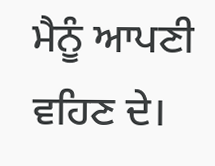ਮੈਨੂੰ ਆਪਣੀ ਵਹਿਣ ਦੇ।